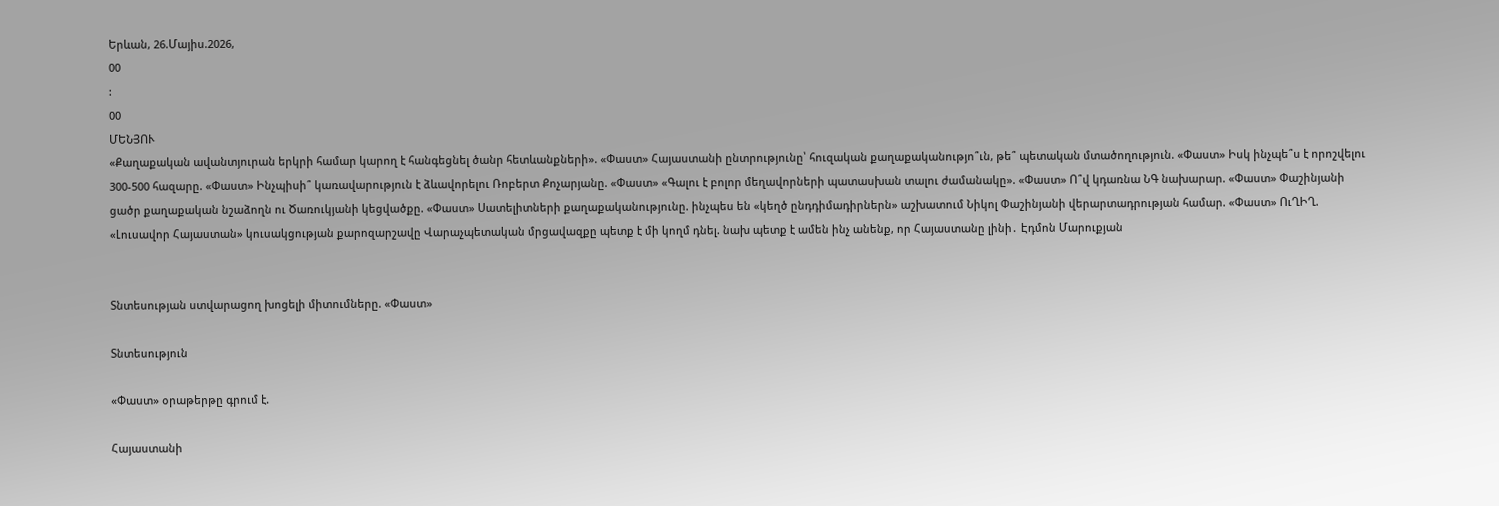Երևան, 26.Մայիս.2026,
00
:
00
ՄԵՆՅՈՒ
«Քաղաքական ավանտյուրան երկրի համար կարող է հանգեցնել ծանր հետևանքների». «Փաստ» Հայաստանի ընտրությունը՝ հուզական քաղաքականությո՞ւն, թե՞ պետական մտածողություն. «Փաստ» Իսկ ինչպե՞ս է որոշվելու 300-500 հազարը. «Փաստ» Ինչպիսի՞ կառավարություն է ձևավորելու Ռոբերտ Քոչարյանը. «Փաստ» «Գալու է բոլոր մեղավորների պատասխան տալու ժամանակը». «Փաստ» Ո՞վ կդառնա ՆԳ նախարար. «Փաստ» Փաշինյանի ցածր քաղաքական նշաձողն ու Ծառուկյանի կեցվածքը. «Փաստ» Սատելիտների քաղաքականությունը. ինչպես են «կեղծ ընդդիմադիրներն» աշխատում Նիկոլ Փաշինյանի վերարտադրության համար. «Փաստ» ՈւՂԻՂ. «Լուսավոր Հայաստան» կուսակցության քարոզարշավը Վարաչպետական մրցավազքը պետք է մի կողմ դնել. նախ պետք է ամեն ինչ անենք, որ Հայաստանը լինի․ Էդմոն Մարուքյան


Տնտեսության ստվարացող խոցելի միտումները. «Փաստ»

Տնտեսություն

«Փաստ» օրաթերթը գրում է.

Հայաստանի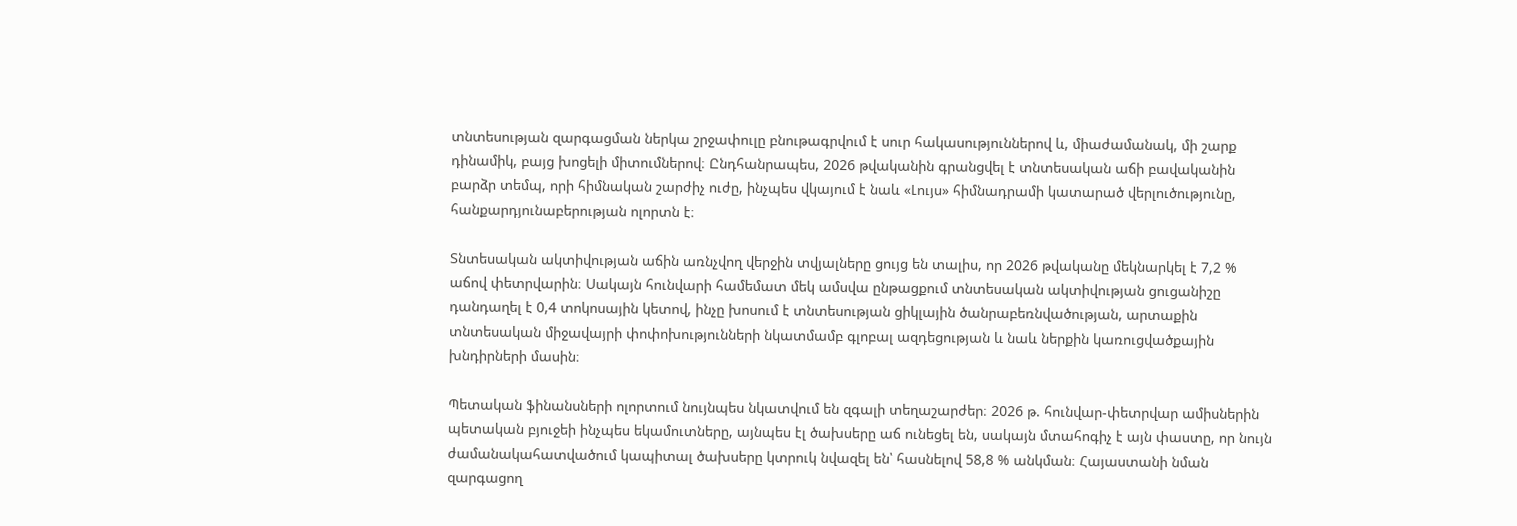տնտեսության զարգացման ներկա շրջափուլը բնութագրվում է սուր հակասություններով և, միաժամանակ, մի շարք դինամիկ, բայց խոցելի միտումներով։ Ընդհանրապես, 2026 թվականին գրանցվել է տնտեսական աճի բավականին բարձր տեմպ, որի հիմնական շարժիչ ուժը, ինչպես վկայում է նաև «Լույս» հիմնադրամի կատարած վերլուծությունը, հանքարդյունաբերության ոլորտն է։

Տնտեսական ակտիվության աճին առնչվող վերջին տվյալները ցույց են տալիս, որ 2026 թվականը մեկնարկել է 7,2 % աճով փետրվարին։ Սակայն հունվարի համեմատ մեկ ամսվա ընթացքում տնտեսական ակտիվության ցուցանիշը դանդաղել է 0,4 տոկոսային կետով, ինչը խոսում է տնտեսության ցիկլային ծանրաբեռնվածության, արտաքին տնտեսական միջավայրի փոփոխությունների նկատմամբ գլոբալ ազդեցության և նաև ներքին կառուցվածքային խնդիրների մասին։

Պետական ֆինանսների ոլորտում նույնպես նկատվում են զգալի տեղաշարժեր։ 2026 թ. հունվար-փետրվար ամիսներին պետական բյուջեի ինչպես եկամուտները, այնպես էլ ծախսերը աճ ունեցել են, սակայն մտահոգիչ է այն փաստը, որ նույն ժամանակահատվածում կապիտալ ծախսերը կտրուկ նվազել են՝ հասնելով 58,8 % անկման։ Հայաստանի նման զարգացող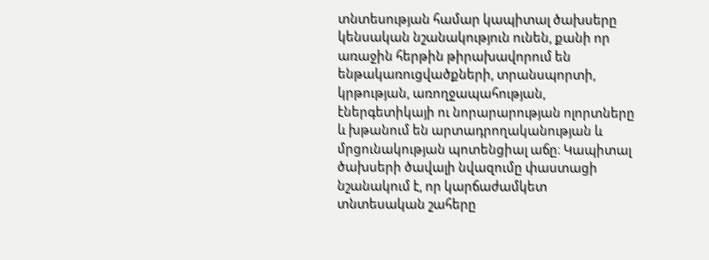տնտեսության համար կապիտալ ծախսերը կենսական նշանակություն ունեն, քանի որ առաջին հերթին թիրախավորում են ենթակառուցվածքների, տրանսպորտի, կրթության, առողջապահության, էներգետիկայի ու նորարարության ոլորտները և խթանում են արտադրողականության և մրցունակության պոտենցիալ աճը։ Կապիտալ ծախսերի ծավալի նվազումը փաստացի նշանակում է, որ կարճաժամկետ տնտեսական շահերը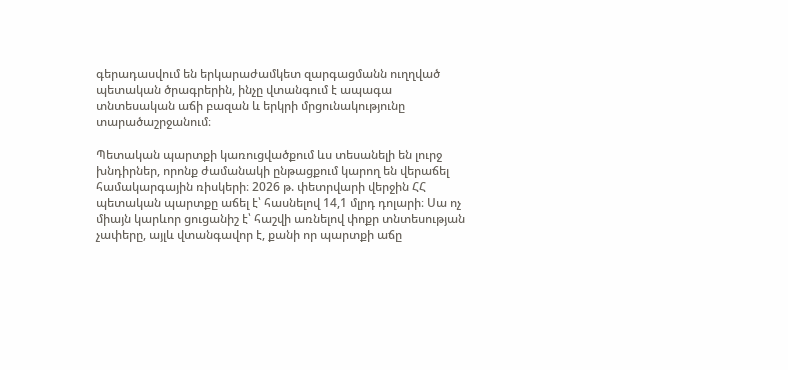գերադասվում են երկարաժամկետ զարգացմանն ուղղված պետական ծրագրերին, ինչը վտանգում է ապագա տնտեսական աճի բազան և երկրի մրցունակությունը տարածաշրջանում։

Պետական պարտքի կառուցվածքում ևս տեսանելի են լուրջ խնդիրներ, որոնք ժամանակի ընթացքում կարող են վերաճել համակարգային ռիսկերի։ 2026 թ. փետրվարի վերջին ՀՀ պետական պարտքը աճել է՝ հասնելով 14,1 մլրդ դոլարի։ Սա ոչ միայն կարևոր ցուցանիշ է՝ հաշվի առնելով փոքր տնտեսության չափերը, այլև վտանգավոր է, քանի որ պարտքի աճը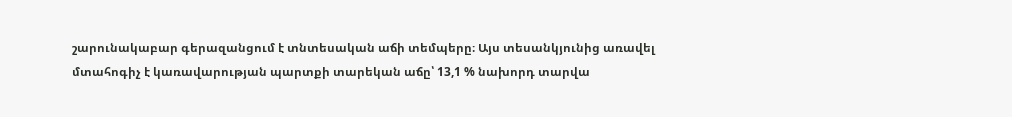շարունակաբար գերազանցում է տնտեսական աճի տեմպերը։ Այս տեսանկյունից առավել մտահոգիչ է կառավարության պարտքի տարեկան աճը՝ 13,1 % նախորդ տարվա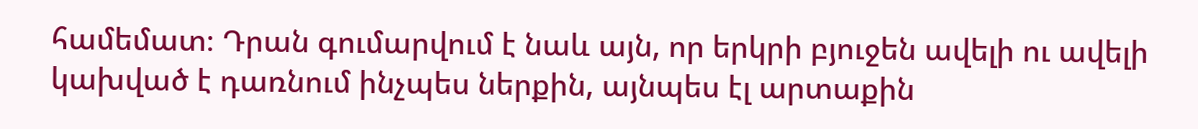համեմատ։ Դրան գումարվում է նաև այն, որ երկրի բյուջեն ավելի ու ավելի կախված է դառնում ինչպես ներքին, այնպես էլ արտաքին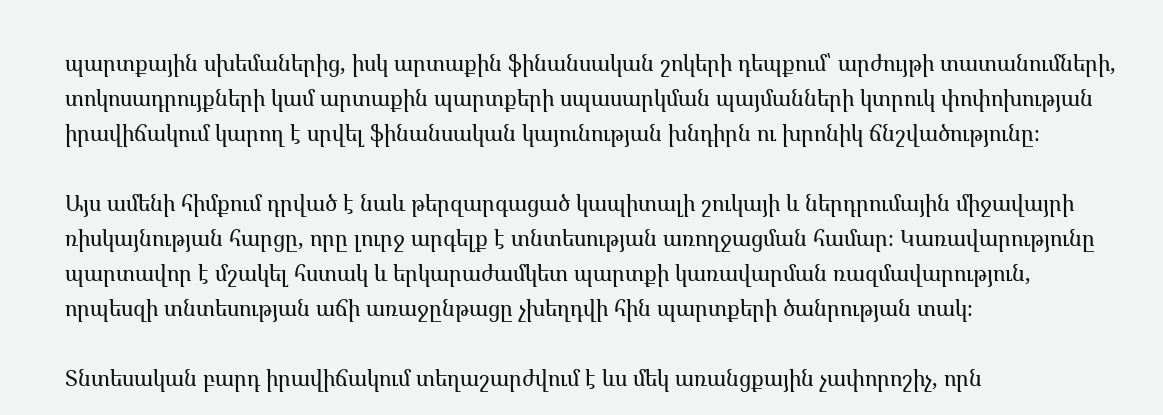պարտքային սխեմաներից, իսկ արտաքին ֆինանսական շոկերի դեպքում՝ արժույթի տատանումների, տոկոսադրույքների կամ արտաքին պարտքերի սպասարկման պայմանների կտրուկ փոփոխության իրավիճակում կարող է սրվել ֆինանսական կայունության խնդիրն ու խրոնիկ ճնշվածությունը։

Այս ամենի հիմքում դրված է նաև թերզարգացած կապիտալի շուկայի և ներդրումային միջավայրի ռիսկայնության հարցը, որը լուրջ արգելք է տնտեսության առողջացման համար։ Կառավարությունը պարտավոր է մշակել հստակ և երկարաժամկետ պարտքի կառավարման ռազմավարություն, որպեսզի տնտեսության աճի առաջընթացը չխեղդվի հին պարտքերի ծանրության տակ։

Տնտեսական բարդ իրավիճակում տեղաշարժվում է ևս մեկ առանցքային չափորոշիչ, որն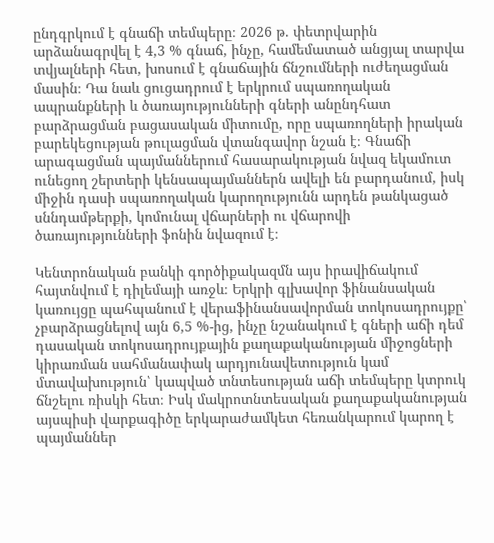ընդգրկում է գնաճի տեմպերը։ 2026 թ. փետրվարին արձանագրվել է 4,3 % գնաճ, ինչը, համեմատած անցյալ տարվա տվյալների հետ, խոսում է գնաճային ճնշումների ուժեղացման մասին։ Դա նաև ցուցադրում է երկրում սպառողական ապրանքների և ծառայությունների գների անընդհատ բարձրացման բացասական միտումը, որը սպառողների իրական բարեկեցության թուլացման վտանգավոր նշան է։ Գնաճի արագացման պայմաններում հասարակության նվազ եկամուտ ունեցող շերտերի կենսապայմաններն ավելի են բարդանում, իսկ միջին դասի սպառողական կարողությունն արդեն թանկացած սննդամթերքի, կոմունալ վճարների ու վճարովի ծառայությունների ֆոնին նվազում է։

Կենտրոնական բանկի գործիքակազմն այս իրավիճակում հայտնվում է դիլեմայի առջև։ Երկրի գլխավոր ֆինանսական կառույցը պահպանում է վերաֆինանսավորման տոկոսադրույքը՝ չբարձրացնելով այն 6,5 %-ից, ինչը նշանակում է գների աճի դեմ դասական տոկոսադրույքային քաղաքականության միջոցների կիրառման սահմանափակ արդյունավետություն կամ մտավախություն՝ կապված տնտեսության աճի տեմպերը կտրուկ ճնշելու ռիսկի հետ։ Իսկ մակրոտնտեսական քաղաքականության այսպիսի վարքագիծը երկարաժամկետ հեռանկարում կարող է պայմաններ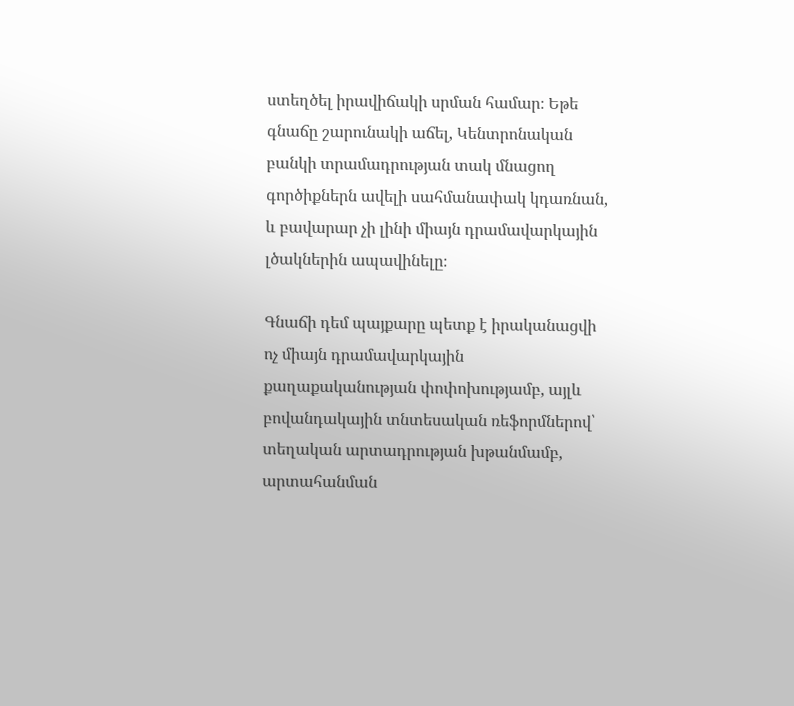ստեղծել իրավիճակի սրման համար։ Եթե գնաճը շարունակի աճել, Կենտրոնական բանկի տրամադրության տակ մնացող գործիքներն ավելի սահմանափակ կդառնան, և բավարար չի լինի միայն դրամավարկային լծակներին ապավինելը։

Գնաճի դեմ պայքարը պետք է իրականացվի ոչ միայն դրամավարկային քաղաքականության փոփոխությամբ, այլև բովանդակային տնտեսական ռեֆորմներով՝ տեղական արտադրության խթանմամբ, արտահանման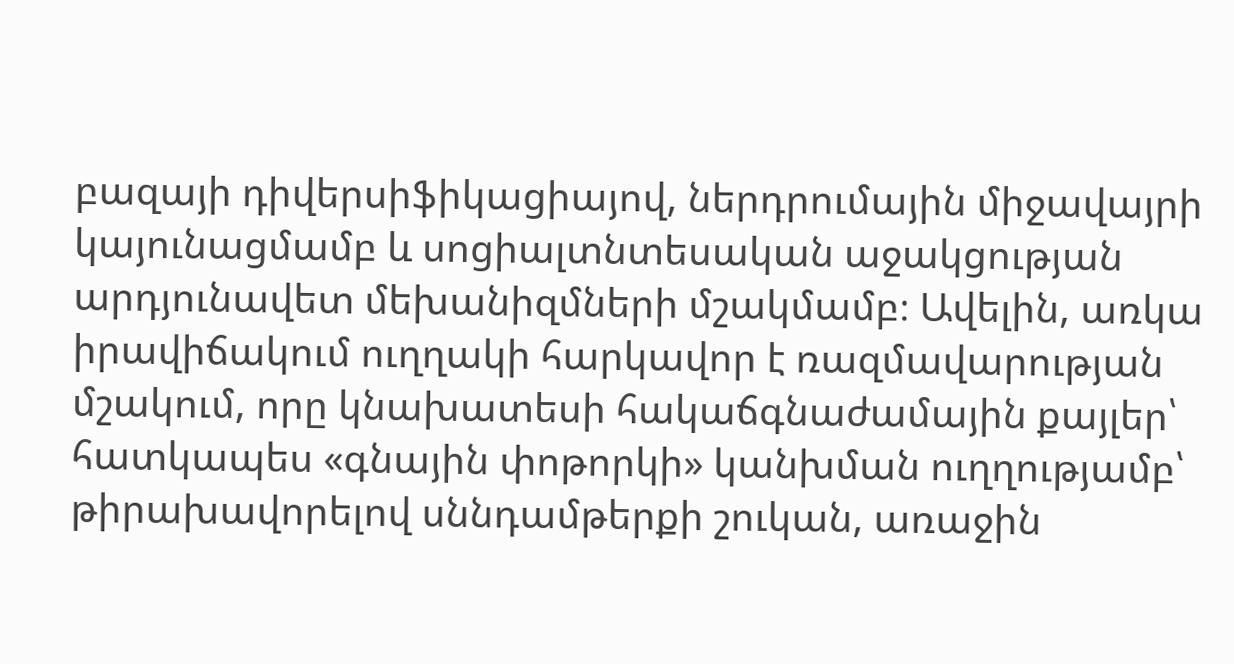բազայի դիվերսիֆիկացիայով, ներդրումային միջավայրի կայունացմամբ և սոցիալտնտեսական աջակցության արդյունավետ մեխանիզմների մշակմամբ։ Ավելին, առկա իրավիճակում ուղղակի հարկավոր է ռազմավարության մշակում, որը կնախատեսի հակաճգնաժամային քայլեր՝ հատկապես «գնային փոթորկի» կանխման ուղղությամբ՝ թիրախավորելով սննդամթերքի շուկան, առաջին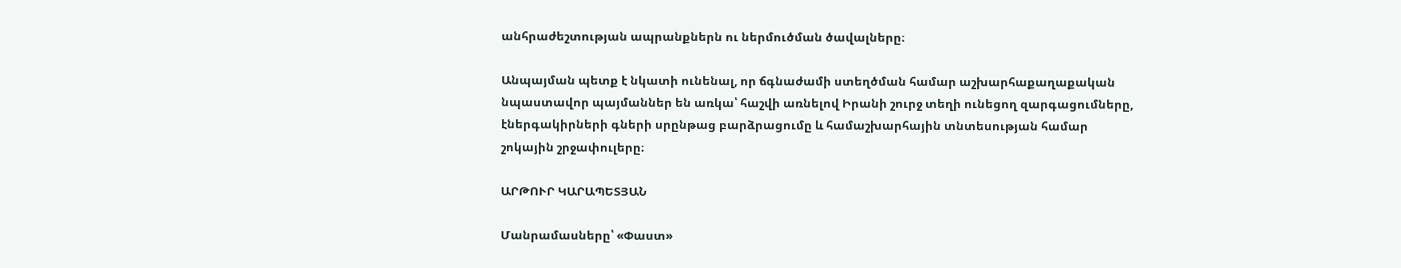անհրաժեշտության ապրանքներն ու ներմուծման ծավալները։

Անպայման պետք է նկատի ունենալ, որ ճգնաժամի ստեղծման համար աշխարհաքաղաքական նպաստավոր պայմաններ են առկա՝ հաշվի առնելով Իրանի շուրջ տեղի ունեցող զարգացումները, էներգակիրների գների սրընթաց բարձրացումը և համաշխարհային տնտեսության համար շոկային շրջափուլերը։

ԱՐԹՈՒՐ ԿԱՐԱՊԵՏՅԱՆ

Մանրամասները՝ «Փաստ»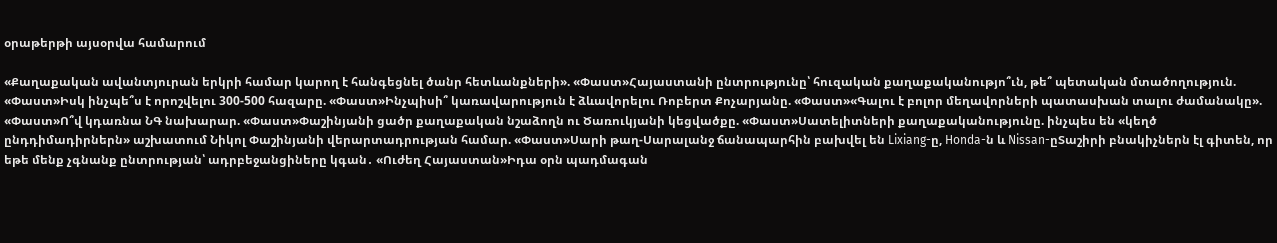օրաթերթի այսօրվա համարում

«Քաղաքական ավանտյուրան երկրի համար կարող է հանգեցնել ծանր հետևանքների». «Փաստ»Հայաստանի ընտրությունը՝ հուզական քաղաքականությո՞ւն, թե՞ պետական մտածողություն. «Փաստ»Իսկ ինչպե՞ս է որոշվելու 300-500 հազարը. «Փաստ»Ինչպիսի՞ կառավարություն է ձևավորելու Ռոբերտ Քոչարյանը. «Փաստ»«Գալու է բոլոր մեղավորների պատասխան տալու ժամանակը». «Փաստ»Ո՞վ կդառնա ՆԳ նախարար. «Փաստ»Փաշինյանի ցածր քաղաքական նշաձողն ու Ծառուկյանի կեցվածքը. «Փաստ»Սատելիտների քաղաքականությունը. ինչպես են «կեղծ ընդդիմադիրներն» աշխատում Նիկոլ Փաշինյանի վերարտադրության համար. «Փաստ»Սարի թաղ-Սարալանջ ճանապարհին բախվել են Lixiang-ը, Honda-ն և Nissan-ըՏաշիրի բնակիչներն էլ գիտեն, որ եթե մենք չգնանք ընտրության՝ ադրբեջանցիները կգան․ «Ուժեղ Հայաստան»Իդա օրն պադմագան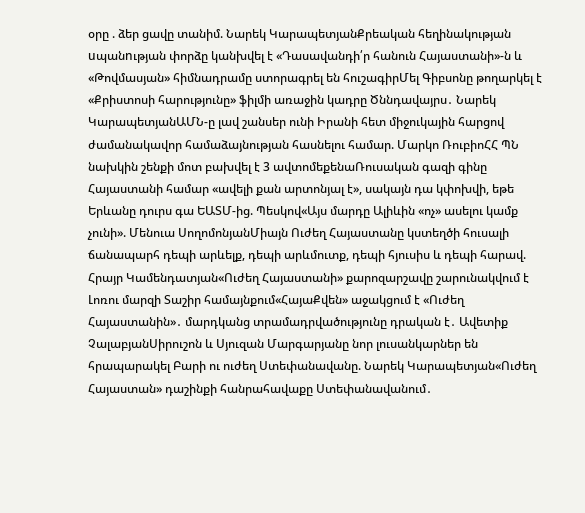օրը . ձեր ցավը տանիմ. Նարեկ ԿարապետյանՔրեական հեղինակության uպանnւթյան փորձը կանխվել է «Դասավանդի՛ր հանուն Հայաստանի»-ն և «Թովմասյան» հիմնադրամը ստորագրել են հուշագիրՄել Գիբսոնը թողարկել է «Քրիստոսի հարությունը» ֆիլմի առաջին կադրը Ծննդավայրս․ Նարեկ ԿարապետյանԱՄՆ-ը լավ շանսեր ունի Իրանի հետ միջուկային հարցով ժամանակավոր համաձայնության հասնելու համար. Մարկո ՌուբիոՀՀ ՊՆ նախկին շենքի մոտ բախվել է 3 ավտոմեքենաՌուսական գազի գինը Հայաստանի համար «ավելի քան արտոնյալ է», սակայն դա կփոխվի, եթե Երևանը դուրս գա ԵԱՏՄ-ից. Պեսկով«Այս մարդը Ալիևին «ոչ» ասելու կամք չունի». Մենուա ՍողոմոնյանՄիայն Ուժեղ Հայաստանը կստեղծի հուսալի ճանապարհ դեպի արևելք, դեպի արևմուտք, դեպի հյուսիս և դեպի հարավ. Հրայր Կամենդատյան«Ուժեղ Հայաստանի» քարոզարշավը շարունակվում է Լոռու մարզի Տաշիր համայնքում«ՀայաՔվեն» աջակցում է «Ուժեղ Հայաստանին»․ մարդկանց տրամադրվածությունը դրական է․ Ավետիք ՉալաբյանՍիրուշոն և Սյուզան Մարգարյանը նոր լուսանկարներ են հրապարակել Բարի ու ուժեղ Ստեփանավանը. Նարեկ Կարապետյան«Ուժեղ Հայաստան» դաշինքի հանրահավաքը Ստեփանավանում․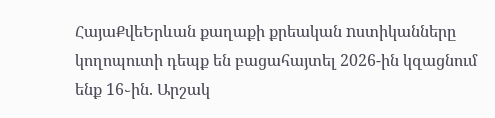ՀայաՔվեԵրևան քաղաքի քրեական nստիկանները կողոպուտի դեպք են բացահայտել 2026-ին կզացնում ենք 16֊ին. Արշակ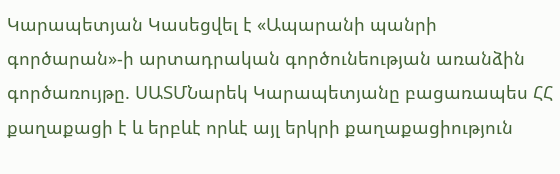Կարապետյան Կասեցվել է «Ապարանի պանրի գործարան»-ի արտադրական գործունեության առանձին գործառույթը. ՍԱՏՄՆարեկ Կարապետյանը բացառապես ՀՀ քաղաքացի է և երբևէ որևէ այլ երկրի քաղաքացիություն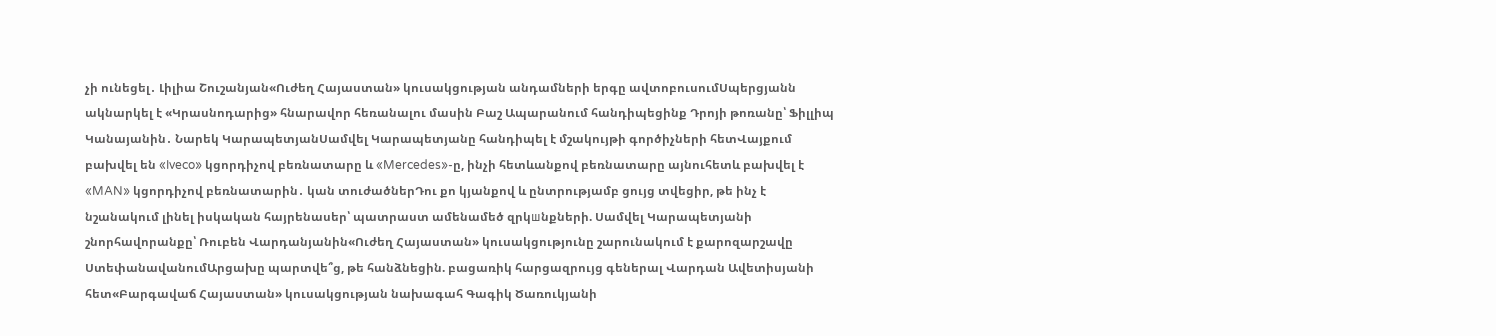չի ունեցել․ Լիլիա Շուշանյան«Ուժեղ Հայաստան» կուսակցության անդամների երգը ավտոբուսումՍպերցյանն ակնարկել է «Կրասնոդարից» հնարավոր հեռանալու մասին Բաշ Ապարանում հանդիպեցինք Դրոյի թոռանը՝ Ֆիլլիպ Կանայանին․ Նարեկ ԿարապետյանՍամվել Կարապետյանը հանդիպել է մշակույթի գործիչների հետՎայքում բախվել են «Iveco» կցորդիչով բեռնատարը և «Mercedes»-ը, ինչի հետևանքով բեռնատարը այնուհետև բախվել է «MAN» կցորդիչով բեռնատարին․ կան տուժածներԴու քո կյանքով և ընտրությամբ ցույց տվեցիր, թե ինչ է նշանակում լինել իսկական հայրենասեր՝ պատրաստ ամենամեծ զրկшնքների. Սամվել Կարապետյանի շնորհավորանքը՝ Ռուբեն Վարդանյանին«Ուժեղ Հայաստան» կուսակցությունը շարունակում է քարոզարշավը ՍտեփանավանումԱրցախը պարտվե՞ց, թե հանձնեցին. բացառիկ հարցազրույց գեներալ Վարդան Ավետիսյանի հետ«Բարգավաճ Հայաստան» կուսակցության նախագահ Գագիկ Ծառուկյանի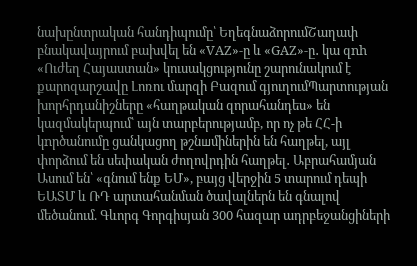նախընտրական հանդիպումը՝ ԵղեգնաձորումՇաղափ բնակավայրում բախվել են «VAZ»-ը և «GAZ»-ը․ կա զnh «Ուժեղ Հայաստան» կուսակցությունը շարունակում է քարոզարշավը Լոռու մարզի Բազում գյուղումՊարտության խորհրդանիշները «հաղթական զորահանդես» են կազմակերպում՝ այն տարբերությամբ, որ ոչ թե ՀՀ-ի կnրծանումը ցանկացող թշնшմիներին են հաղթել, այլ փորձում են սեփական ժողովրդին հաղթել․ Աբրահամյան Ասում են՝ «գնում ենք ԵՄ», բայց վերջին 5 տարում դեպի ԵԱՏՄ և ՌԴ արտահանման ծավալներն են գնալով մեծանում. Գևորգ Գորգիսյան 300 հազար ադրբեջանցիների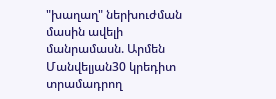"խաղաղ" ներխուժման մասին ավելի մանրամասն. Արմեն Մանվելյան30 կրեդիտ տրամադրող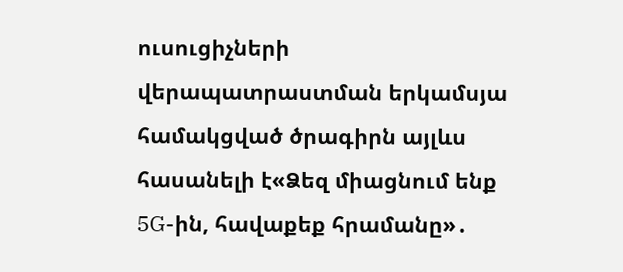ուսուցիչների վերապատրաստման երկամսյա համակցված ծրագիրն այլևս հասանելի է«Ձեզ միացնում ենք 5G-ին, հավաքեք հրամանը»․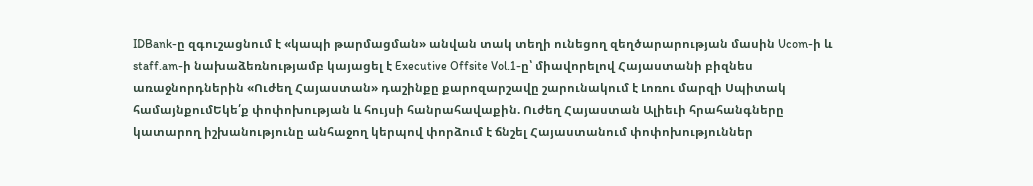IDBank-ը զգուշացնում է «կապի թարմացման» անվան տակ տեղի ունեցող զեղծարարության մասին Ucom-ի և staff.am-ի նախաձեռնությամբ կայացել է Executive Offsite Vol.1-ը՝ միավորելով Հայաստանի բիզնես առաջնորդներին «Ուժեղ Հայաստան» դաշինքը քարոզարշավը շարունակում է Լոռու մարզի Սպիտակ համայնքումԵկե՛ք փոփոխության և հույսի հանրահավաքին. Ուժեղ Հայաստան Ալիեւի հրահանգները կատարող իշխանությունը անհաջող կերպով փորձում է ճնշել Հայաստանում փոփոխություններ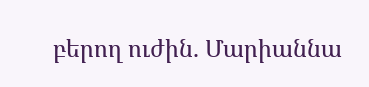բերող ուժին. Մարիաննա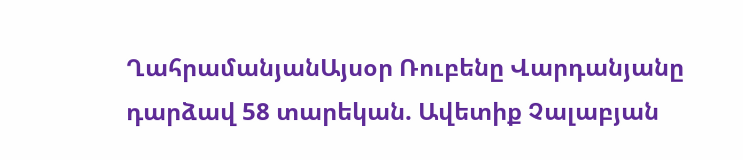ՂահրամանյանԱյսօր Ռուբենը Վարդանյանը դարձավ 58 տարեկան. Ավետիք Չալաբյան